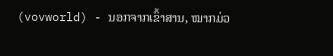(vovworld) - ນອກຈາກເຂົ້າສານ, ໝາກມ່ວ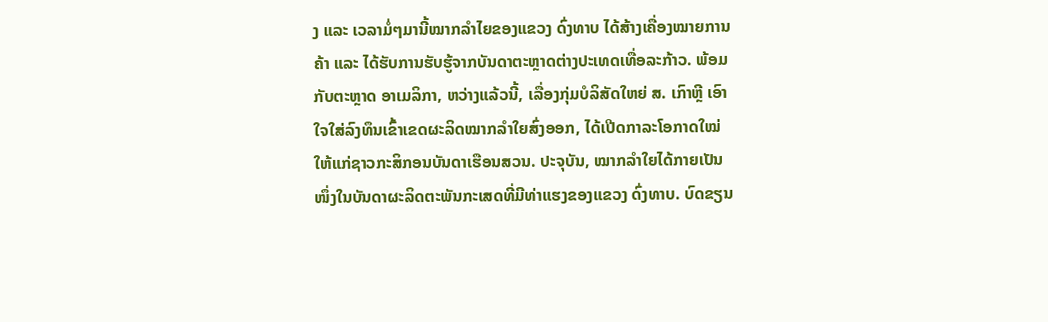ງ ແລະ ເວລາມໍ່ໆມານີ້ໝາກລຳໄຍຂອງແຂວງ ດົ່ງທາບ ໄດ້ສ້າງເຄື່ອງໝາຍການຄ້າ ແລະ ໄດ້ຮັບການຮັບຮູ້ຈາກບັນດາຕະຫຼາດຕ່າງປະເທດເທື່ອລະກ້າວ. ພ້ອມກັບຕະຫຼາດ ອາເມລິກາ, ຫວ່າງແລ້ວນີ້, ເລື່ອງກຸ່ມບໍລິສັດໃຫຍ່ ສ. ເກົາຫຼີ ເອົາໃຈໃສ່ລົງທຶນເຂົ້າເຂດຜະລິດໝາກລຳໃຍສົ່ງອອກ, ໄດ້ເປີດກາລະໂອກາດໃໝ່ໃຫ້ແກ່ຊາວກະສິກອນບັນດາເຮືອນສວນ. ປະຈຸບັນ, ໝາກລຳໃຍໄດ້ກາຍເປັນໜຶ່ງໃນບັນດາຜະລິດຕະພັນກະເສດທີ່ມີທ່າແຮງຂອງແຂວງ ດົ່ງທາບ. ບົດຂຽນ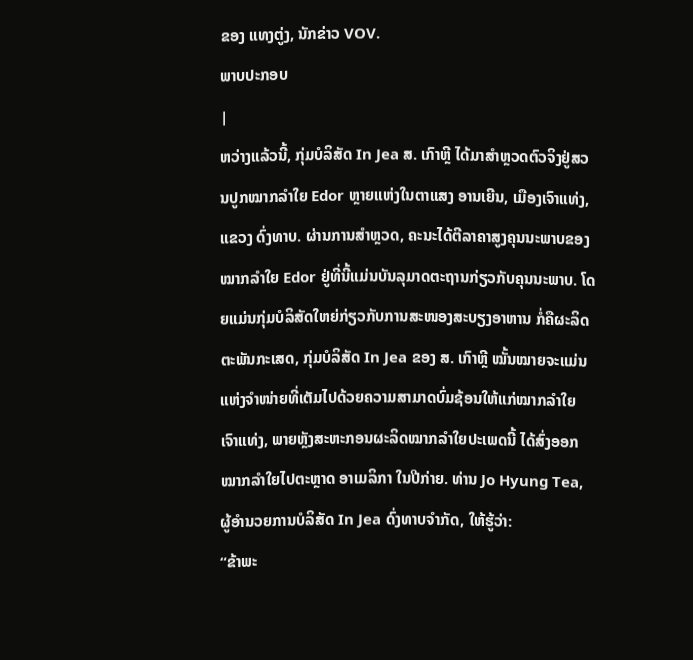ຂອງ ແທງຕູ່ງ, ນັກຂ່າວ VOV.
ພາບປະກອບ
|
ຫວ່າງແລ້ວນີ້, ກຸ່ມບໍລິສັດ In Jea ສ. ເກົາຫຼີ ໄດ້ມາສຳຫຼວດຕົວຈິງຢູ່ສວນປູກໝາກລຳໃຍ Edor ຫຼາຍແຫ່ງໃນຕາແສງ ອານເຍີນ, ເມືອງເຈົາແທ່ງ, ແຂວງ ດົ່ງທາບ. ຜ່ານການສຳຫຼວດ, ຄະນະໄດ້ຕີລາຄາສູງຄຸນນະພາບຂອງໝາກລຳໃຍ Edor ຢູ່ທີ່ນີ້ແມ່ນບັນລຸມາດຕະຖານກ່ຽວກັບຄຸນນະພາບ. ໂດຍແມ່ນກຸ່ມບໍລິສັດໃຫຍ່ກ່ຽວກັບການສະໜອງສະບຽງອາຫານ ກໍ່ຄືຜະລິດຕະພັນກະເສດ, ກຸ່ມບໍລິສັດ In Jea ຂອງ ສ. ເກົາຫຼີ ໝັ້ນໝາຍຈະແມ່ນແຫ່ງຈຳໜ່າຍທີ່ເຕັມໄປດ້ວຍຄວາມສາມາດບົ່ມຊ້ອນໃຫ້ແກ່ໝາກລຳໃຍ ເຈົາແທ່ງ, ພາຍຫຼັງສະຫະກອນຜະລິດໝາກລຳໃຍປະເພດນີ້ ໄດ້ສົ່ງອອກໝາກລຳໃຍໄປຕະຫຼາດ ອາເມລິກາ ໃນປີກ່າຍ. ທ່ານ Jo Hyung Tea, ຜູ້ອຳນວຍການບໍລິສັດ In Jea ດົ່ງທາບຈຳກັດ, ໃຫ້ຮູ້ວ່າ:
“ຂ້າພະ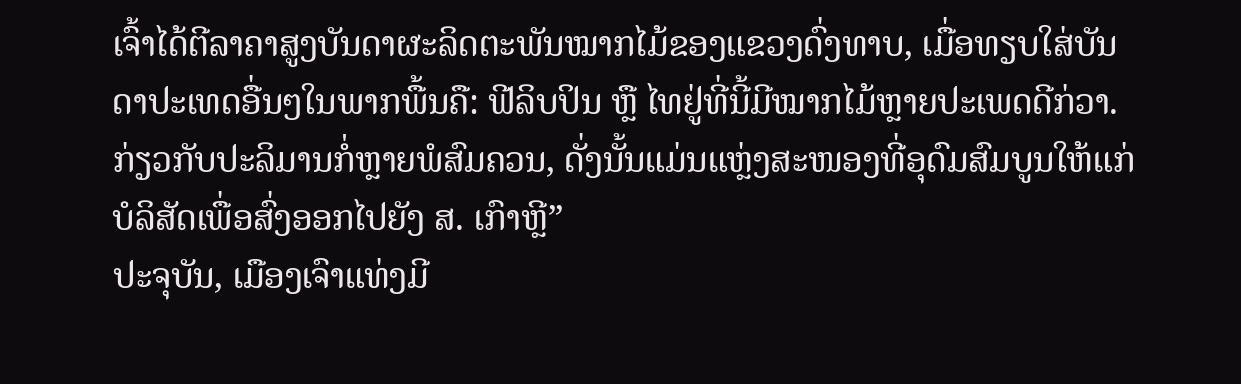ເຈົ້າໄດ້ຕີລາຄາສູງບັນດາຜະລິດຕະພັນໝາກໄມ້ຂອງແຂວງດົ່ງທາບ, ເມື່ອທຽບໃສ່ບັນດາປະເທດອື່ນໆໃນພາກພື້ນຄື: ຟີລິບປິນ ຫຼື ໄທຢູ່ທີ່ນີ້ມີໝາກໄມ້ຫຼາຍປະເພດດີກ່ວາ. ກ່ຽວກັບປະລິມານກໍ່ຫຼາຍພໍສົມຄວນ, ດັ່ງນັ້ນແມ່ນແຫຼ່ງສະໜອງທີ່ອຸດົມສົມບູນໃຫ້ແກ່ບໍລິສັດເພື່ອສົ່ງອອກໄປຍັງ ສ. ເກົາຫຼີ”
ປະຈຸບັນ, ເມືອງເຈົາແທ່ງມີ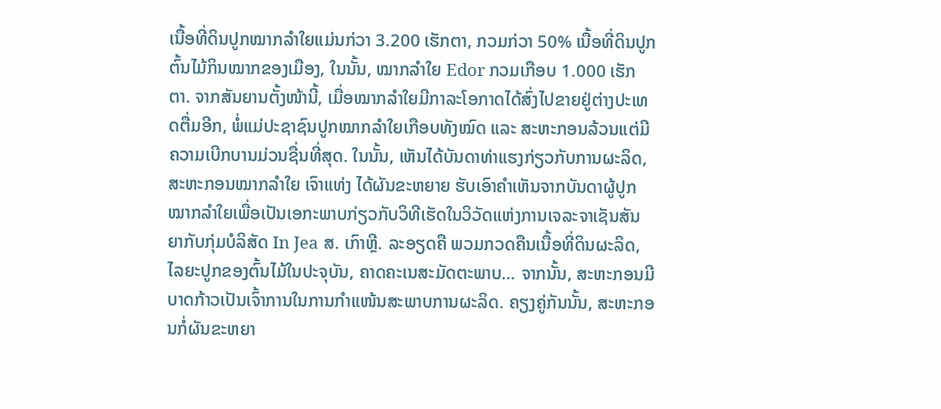ເນື້ອທີ່ດິນປູກໝາກລຳໃຍແມ່ນກ່ວາ 3.200 ເຮັກຕາ, ກວມກ່ວາ 50% ເນື້ອທີ່ດິນປູກຕົ້ນໄມ້ກິນໝາກຂອງເມືອງ, ໃນນັ້ນ, ໝາກລຳໃຍ Edor ກວມເກືອບ 1.000 ເຮັກຕາ. ຈາກສັນຍານຕັ້ງໜ້ານີ້, ເມື່ອໝາກລຳໃຍມີກາລະໂອກາດໄດ້ສົ່ງໄປຂາຍຢູ່ຕ່າງປະເທດຕື່ມອີກ, ພໍ່ແມ່ປະຊາຊົນປູກໝາກລຳໃຍເກືອບທັງໝົດ ແລະ ສະຫະກອນລ້ວນແຕ່ມີຄວາມເບີກບານມ່ວນຊື່ນທີ່ສຸດ. ໃນນັ້ນ, ເຫັນໄດ້ບັນດາທ່າແຮງກ່ຽວກັບການຜະລິດ, ສະຫະກອນໝາກລຳໃຍ ເຈົາແທ່ງ ໄດ້ຜັນຂະຫຍາຍ ຮັບເອົາຄຳເຫັນຈາກບັນດາຜູ້ປູກໝາກລຳໃຍເພື່ອເປັນເອກະພາບກ່ຽວກັບວິທີເຮັດໃນວິວັດແຫ່ງການເຈລະຈາເຊັນສັນຍາກັບກຸ່ມບໍລິສັດ In Jea ສ. ເກົາຫຼີ. ລະອຽດຄື ພວມກວດຄືນເນື້ອທີ່ດິນຜະລິດ, ໄລຍະປູກຂອງຕົ້ນໄມ້ໃນປະຈຸບັນ, ຄາດຄະເນສະມັດຕະພາບ… ຈາກນັ້ນ, ສະຫະກອນມີບາດກ້າວເປັນເຈົ້າການໃນການກຳແໜ້ນສະພາບການຜະລິດ. ຄຽງຄູ່ກັນນັ້ນ, ສະຫະກອນກໍ່ຜັນຂະຫຍາ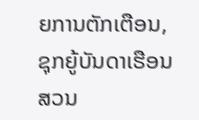ຍການຕັກເຕືອນ, ຊຸກຍູ້ບັນດາເຮືອນສວນ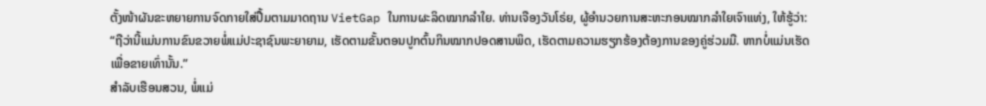ຕັ້ງໜ້າຜັນຂະຫຍາຍການຈົດກາຍໃສ່ປື້ມຕາມມາດຖານ VietGap ໃນການຜະລິດໝາກລຳໃຍ. ທ່ານເຈືອງວັນໂຣ່ຍ, ຜູ້ອຳນວຍການສະຫະກອນໝາກລຳໃຍເຈົາແທ່ງ, ໃຫ້ຮູ້ວ່າ:
“ຖືວ່ານີ້ແມ່ນການຂົນຂວາຍພໍ່ແມ່ປະຊາຊົນພະຍາຍາມ, ເຮັດຕາມຂັ້ນຕອນປູກຕົ້ນກິນໝາກປອດສານພິດ, ເຮັດຕາມຄວາມຮຽກຮ້ອງຕ້ອງການຂອງຄູ່ຮ່ວມມື. ຫາກບໍ່ແມ່ນເຮັດເພື່ອຂາຍເທົ່ານັ້ນ.”
ສຳລັບເຮືອນສວນ, ພໍ່ແມ່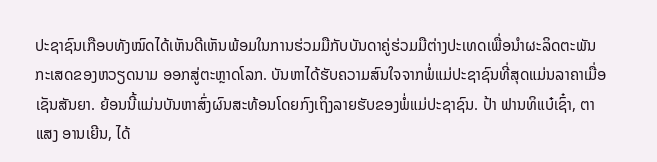ປະຊາຊົນເກືອບທັງໝົດໄດ້ເຫັນດີເຫັນພ້ອມໃນການຮ່ວມມືກັບບັນດາຄູ່ຮ່ວມມືຕ່າງປະເທດເພື່ອນຳຜະລິດຕະພັນກະເສດຂອງຫວຽດນາມ ອອກສູ່ຕະຫຼາດໂລກ. ບັນຫາໄດ້ຮັບຄວາມສົນໃຈຈາກພໍ່ແມ່ປະຊາຊົນທີ່ສຸດແມ່ນລາຄາເມື່ອເຊັນສັນຍາ. ຍ້ອນນີ້ແມ່ນບັນຫາສົ່ງຜົນສະທ້ອນໂດຍກົງເຖິງລາຍຮັບຂອງພໍ່ແມ່ປະຊາຊົນ. ປ້າ ຟານທິແບ໋ເຊົ໋າ, ຕາແສງ ອານເຍີນ, ໄດ້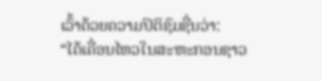ເວົ້າດ້ວຍຄວາມປິຕິຊົມຊື່ນວ່າ:
“ໄດ້ເຄື່ອນໄຫວໃນສະຫະກອນຊາວ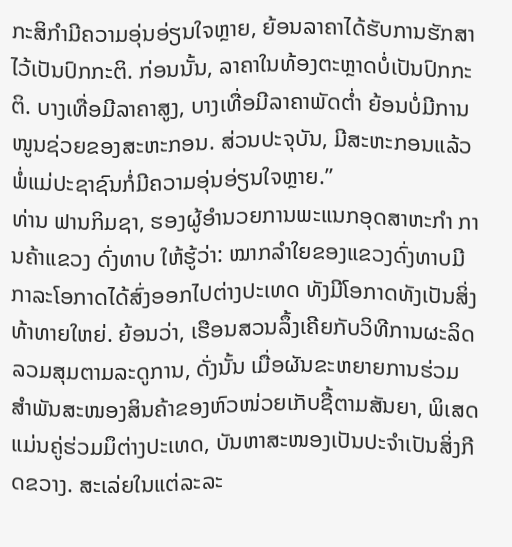ກະສິກຳມີຄວາມອຸ່ນອ່ຽນໃຈຫຼາຍ, ຍ້ອນລາຄາໄດ້ຮັບການຮັກສາໄວ້ເປັນປົກກະຕິ. ກ່ອນນັ້ນ, ລາຄາໃນທ້ອງຕະຫຼາດບໍ່ເປັນປົກກະຕິ. ບາງເທື່ອມີລາຄາສູງ, ບາງເທື່ອມີລາຄາພັດຕ່ຳ ຍ້ອນບໍ່ມີການໜູນຊ່ວຍຂອງສະຫະກອນ. ສ່ວນປະຈຸບັນ, ມີສະຫະກອນແລ້ວ ພໍ່ແມ່ປະຊາຊົນກໍ່ມີຄວາມອຸ່ນອ່ຽນໃຈຫຼາຍ.”
ທ່ານ ຟານກິມຊາ, ຮອງຜູ້ອຳນວຍການພະແນກອຸດສາຫະກຳ ການຄ້າແຂວງ ດົ່ງທາບ ໃຫ້ຮູ້ວ່າ: ໝາກລຳໃຍຂອງແຂວງດົ່ງທາບມີກາລະໂອກາດໄດ້ສົ່ງອອກໄປຕ່າງປະເທດ ທັງມີໂອກາດທັງເປັນສິ່ງທ້າທາຍໃຫຍ່. ຍ້ອນວ່າ, ເຮືອນສວນລຶ້ງເຄີຍກັບວິທີການຜະລິດລວມສຸມຕາມລະດູການ, ດັ່ງນັ້ນ ເມື່ອຜັນຂະຫຍາຍການຮ່ວມສຳພັນສະໜອງສິນຄ້າຂອງຫົວໜ່ວຍເກັບຊື້ຕາມສັນຍາ, ພິເສດແມ່ນຄູ່ຮ່ວມມຶຕ່າງປະເທດ, ບັນຫາສະໜອງເປັນປະຈຳເປັນສິ່ງກີດຂວາງ. ສະເລ່ຍໃນແຕ່ລະລະ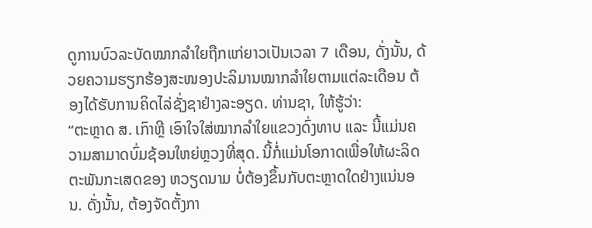ດູການບົວລະບັດໝາກລຳໃຍຖືກແກ່ຍາວເປັນເວລາ 7 ເດືອນ, ດັ່ງນັ້ນ, ດ້ວຍຄວາມຮຽກຮ້ອງສະໜອງປະລິມານໝາກລຳໃຍຕາມແຕ່ລະເດືອນ ຕ້ອງໄດ້ຮັບການຄິດໄລ່ຊັ່ງຊາຢ່າງລະອຽດ. ທ່ານຊາ, ໃຫ້ຮູ້ວ່າ:
“ຕະຫຼາດ ສ. ເກົາຫຼີ ເອົາໃຈໃສ່ໝາກລຳໃຍແຂວງດົ່ງທາບ ແລະ ນີ້ແມ່ນຄວາມສາມາດບົ່ມຊ້ອນໃຫຍ່ຫຼວງທີ່ສຸດ. ນີ້ກໍ່ແມ່ນໂອກາດເພື່ອໃຫ້ຜະລິດຕະພັນກະເສດຂອງ ຫວຽດນາມ ບໍ່ຕ້ອງຂຶ້ນກັບຕະຫຼາດໃດຢ່າງແນ່ນອນ. ດັ່ງນັ້ນ, ຕ້ອງຈັດຕັ້ງກາ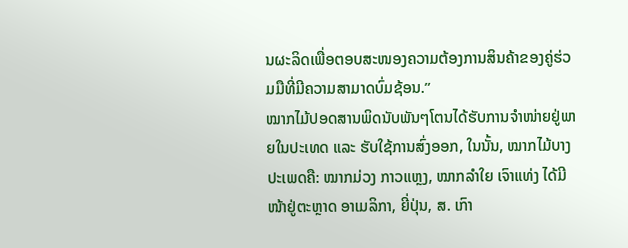ນຜະລິດເພື່ອຕອບສະໜອງຄວາມຕ້ອງການສິນຄ້າຂອງຄູ່ຮ່ວມມືທີ່ມີຄວາມສາມາດບົ່ມຊ້ອນ.”
ໝາກໄມ້ປອດສານພິດນັບພັນໆໂຕນໄດ້ຮັບການຈຳໜ່າຍຢູ່ພາຍໃນປະເທດ ແລະ ຮັບໃຊ້ການສົ່ງອອກ, ໃນນັ້ນ, ໝາກໄມ້ບາງປະເພດຄື: ໝາກມ່ວງ ກາວແຫຼງ, ໝາກລຳໃຍ ເຈົາແທ່ງ ໄດ້ມີໜ້າຢູ່ຕະຫຼາດ ອາເມລິກາ, ຍີ່ປຸ່ນ, ສ. ເກົາ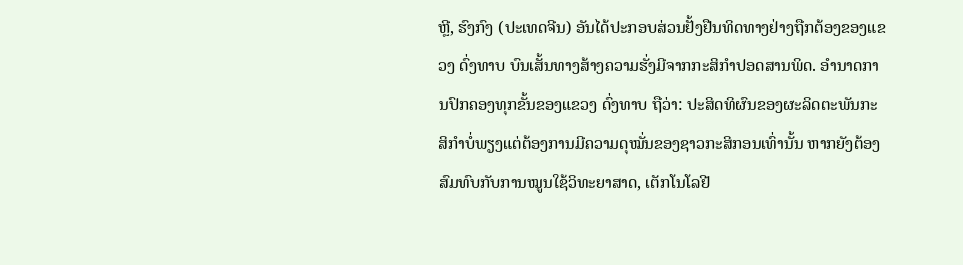ຫຼີ, ຮົງກົງ (ປະເທດຈີນ) ອັນໄດ້ປະກອບສ່ວນຢັ້ງຢືນທິດທາງຢ່າງຖືກຕ້ອງຂອງແຂວງ ດົ່ງທາບ ບົນເສັ້ນທາງສ້າງຄວາມຮັ່ງມີຈາກກະສິກຳປອດສານພິດ. ອຳນາດການປົກຄອງທຸກຂັ້ນຂອງແຂວງ ດົ່ງທາບ ຖືວ່າ: ປະສິດທິຜົນຂອງຜະລິດຕະພັນກະສິກຳບໍ່ພຽງແຕ່ຕ້ອງການມີຄວາມດຸໝັ່ນຂອງຊາວກະສິກອນເທົ່ານັ້ນ ຫາກຍັງຕ້ອງສົມທົບກັບການໝູນໃຊ້ວິທະຍາສາດ, ເຕັກໂນໂລຢີ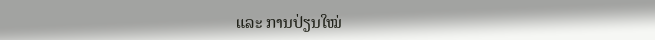ແລະ ການປ່ຽນໃໝ່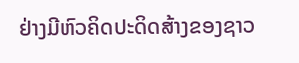ຢ່າງມີຫົວຄິດປະດິດສ້າງຂອງຊາວ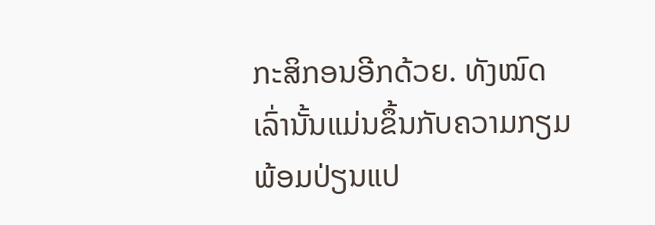ກະສິກອນອີກດ້ວຍ. ທັງໝົດເລົ່ານັ້ນແມ່ນຂຶ້ນກັບຄວາມກຽມພ້ອມປ່ຽນແປ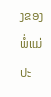ງຂອງພໍ່ແມ່ປະ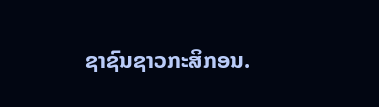ຊາຊົນຊາວກະສິກອນ.